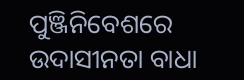ପୁଞ୍ଜିନିବେଶରେ ଉଦାସୀନତା ବାଧା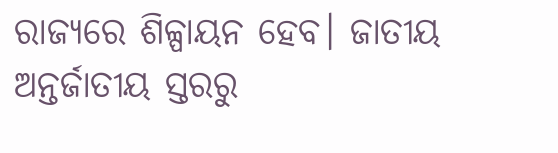ରାଜ୍ୟରେ ଶିଳ୍ପାୟନ ହେବ। ଜାତୀୟ ଅନ୍ତର୍ଜାତୀୟ ସ୍ତରରୁ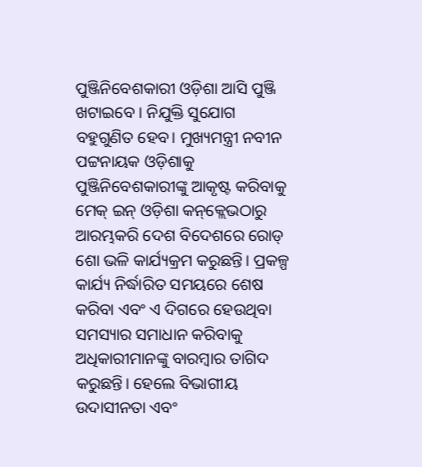ପୁଞ୍ଜିନିବେଶକାରୀ ଓଡ଼ିଶା ଆସି ପୁଞ୍ଜି ଖଟାଇବେ । ନିଯୁକ୍ତି ସୁଯୋଗ ବହୁଗୁଣିତ ହେବ। ମୁଖ୍ୟମନ୍ତ୍ରୀ ନବୀନ ପଟ୍ଟନାୟକ ଓଡ଼ିଶାକୁ ପୁଞ୍ଜିନିବେଶକାରୀଙ୍କୁ ଆକୃଷ୍ଟ କରିବାକୁ ମେକ୍‌ ଇନ୍‌ ଓଡ଼ିଶା କନ୍‌କ୍ଲେଭଠାରୁ ଆରମ୍ଭକରି ଦେଶ ବିଦେଶରେ ରୋଡ୍‌ ଶୋ ଭଳି କାର୍ଯ୍ୟକ୍ରମ କରୁଛନ୍ତି। ପ୍ରକଳ୍ପ କାର୍ଯ୍ୟ ନିର୍ଦ୍ଧାରିତ ସମୟରେ ଶେଷ କରିବା ଏବଂ ଏ ଦିଗରେ ହେଉଥିବା ସମସ୍ୟାର ସମାଧାନ କରିବାକୁ ଅଧିକାରୀମାନଙ୍କୁ ବାରମ୍ବାର ତାଗିଦ କରୁଛନ୍ତି। ହେଲେ ବିଭାଗୀୟ ଉଦାସୀନତା ଏବଂ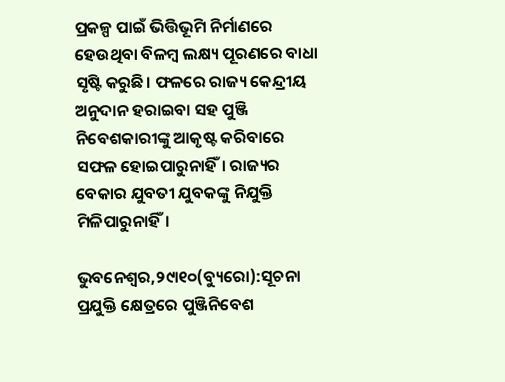ପ୍ରକଳ୍ପ ପାଇଁ ଭିତ୍ତିଭୂମି ନିର୍ମାଣରେ ହେଉଥିବା ବିଳମ୍ବ ଲକ୍ଷ୍ୟ ପୂରଣରେ ବାଧା ସୃଷ୍ଟି କରୁଛି। ଫଳରେ ରାଜ୍ୟ କେନ୍ଦ୍ରୀୟ ଅନୁଦାନ ହରାଇବା ସହ ପୁଞ୍ଜି ନିବେଶକାରୀଙ୍କୁ ଆକୃଷ୍ଟ କରିବାରେ ସଫଳ ହୋଇପାରୁନାହିଁ। ରାଜ୍ୟର ବେକାର ଯୁବତୀ ଯୁବକଙ୍କୁ ନିଯୁକ୍ତି ମିଳିପାରୁନାହିଁ।

ଭୁବନେଶ୍ୱର,୨୯ା୧୦(ବ୍ୟୁରୋ):ସୂଚନା ପ୍ରଯୁକ୍ତି କ୍ଷେତ୍ରରେ ପୁଞ୍ଜିନିବେଶ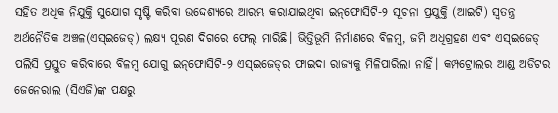ସହିତ ଅଧିକ ନିଯୁକ୍ତି ସୁଯୋଗ ସୃଷ୍ଟି କରିବା ଉଦ୍ଦେଶ୍ୟରେ ଆରମ୍ଭ କରାଯାଇଥିବା ଇନ୍‌ଫୋସିଟି-୨ ସୂଚନା ପ୍ରଯୁକ୍ତି (ଆଇଟି) ସ୍ବତନ୍ତ୍ର ଅର୍ଥନୈତିକ ଅଞ୍ଚଳ(ଏସ୍‌ଇଜେଡ୍‌) ଲକ୍ଷ୍ୟ ପୂରଣ ଦିଗରେ ଫେଲ୍‌ ମାରିଛି। ଭିତ୍ତିଭୂମି ନିର୍ମାଣରେ ବିଳମ୍ବ, ଜମି ଅଧିଗ୍ରହଣ ଏବଂ ଏସ୍‌ଇଜେଡ୍‌ ପଲିସି ପ୍ରସ୍ତୁତ କରିବାରେ ବିଳମ୍ବ ଯୋଗୁ ଇନ୍‌ଫୋସିଟି-୨ ଏସ୍‌ଇଜେଡ୍‌ର ଫାଇଦା ରାଜ୍ୟକୁ ମିଳିପାରିଲା ନାହିଁ। କମ୍ପଟ୍ରୋଲର ଆଣ୍ଡ ଅଡିଟର ଜେନେରାଲ (ସିଏଜି)ଙ୍କ ପକ୍ଷରୁ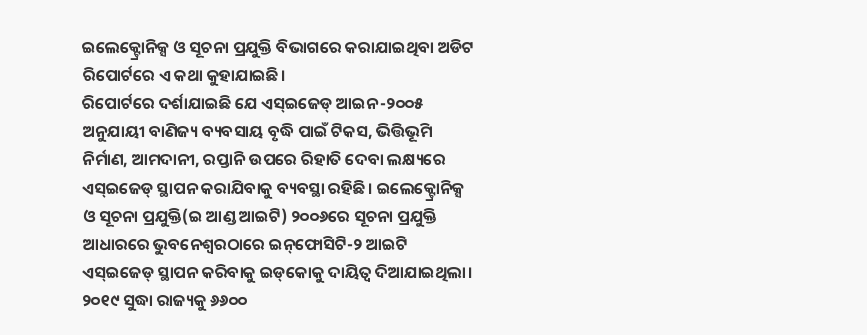ଇଲେକ୍ଟ୍ରୋନିକ୍ସ ଓ ସୂଚନା ପ୍ରଯୁକ୍ତି ବିଭାଗରେ କରାଯାଇଥିବା ଅଡିଟ ରିପୋର୍ଟରେ ଏ କଥା କୁହାଯାଇଛି।
ରିପୋର୍ଟରେ ଦର୍ଶାଯାଇଛି ଯେ ଏସ୍‌ଇଜେଡ୍‌ ଆଇନ-୨୦୦୫ ଅନୁଯାୟୀ ବାଣିଜ୍ୟ ବ୍ୟବସାୟ ବୃଦ୍ଧି ପାଇଁ ଟିକସ, ଭିତ୍ତିଭୂମି ନିର୍ମାଣ, ଆମଦାନୀ, ରପ୍ତାନି ଉପରେ ରିହାତି ଦେବା ଲକ୍ଷ୍ୟରେ ଏସ୍‌ଇଜେଡ୍‌ ସ୍ଥାପନ କରାଯିବାକୁ ବ୍ୟବସ୍ଥା ରହିଛି। ଇଲେକ୍ଟ୍ରୋନିକ୍ସ ଓ ସୂଚନା ପ୍ରଯୁକ୍ତି(ଇ ଆଣ୍ଡ ଆଇଟି) ୨୦୦୬ରେ ସୂଚନା ପ୍ରଯୁକ୍ତି ଆଧାରରେ ଭୁବନେଶ୍ୱରଠାରେ ଇନ୍‌ଫୋସିଟି-୨ ଆଇଟି ଏସ୍‌ଇଜେଡ୍‌ ସ୍ଥାପନ କରିବାକୁ ଇଡ୍‌କୋକୁ ଦାୟିତ୍ୱ ଦିଆଯାଇଥିଲା। ୨୦୧୯ ସୁଦ୍ଧା ରାଜ୍ୟକୁ ୬୬୦୦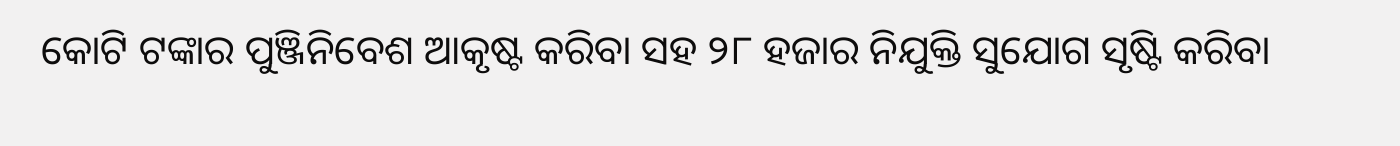କୋଟି ଟଙ୍କାର ପୁଞ୍ଜିନିବେଶ ଆକୃଷ୍ଟ କରିବା ସହ ୨୮ ହଜାର ନିଯୁକ୍ତି ସୁଯୋଗ ସୃଷ୍ଟି କରିବା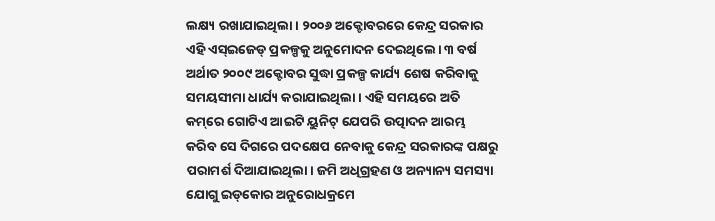ଲକ୍ଷ୍ୟ ରଖାଯାଇଥିଲା। ୨୦୦୬ ଅକ୍ଟୋବରରେ କେନ୍ଦ୍ର ସରକାର ଏହି ଏସ୍‌ଇଜେଡ୍‌ ପ୍ରକଳ୍ପକୁ ଅନୁମୋଦନ ଦେଇଥିଲେ। ୩ ବର୍ଷ ଅର୍ଥାତ ୨୦୦୯ ଅକ୍ଟୋବର ସୁଦ୍ଧା ପ୍ରକଳ୍ପ କାର୍ଯ୍ୟ ଶେଷ କରିବାକୁ ସମୟସୀମା ଧାର୍ଯ୍ୟ କରାଯାଇଥିଲା। ଏହି ସମୟରେ ଅତି କମ୍‌ରେ ଗୋଟିଏ ଆଇଟି ୟୁନିଟ୍‌ ଯେପରି ଉତ୍ପାଦନ ଆରମ୍ଭ କରିବ ସେ ଦିଗରେ ପଦକ୍ଷେପ ନେବାକୁ କେନ୍ଦ୍ର ସରକାରଙ୍କ ପକ୍ଷରୁ ପରାମର୍ଶ ଦିଆଯାଇଥିଲା। ଜମି ଅଧିଗ୍ରହଣ ଓ ଅନ୍ୟାନ୍ୟ ସମସ୍ୟା ଯୋଗୁ ଇଡ୍‌କୋର ଅନୁରୋଧକ୍ରମେ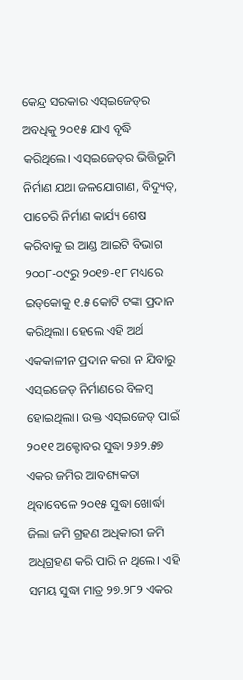କେନ୍ଦ୍ର ସରକାର ଏସ୍‌ଇଜେଡ୍‌ର ଅବଧିକୁ ୨୦୧୫ ଯାଏ ବୃଦ୍ଧି କରିଥିଲେ। ଏସ୍‌ଇଜେଡ୍‌ର ଭିତ୍ତିଭୂମି ନିର୍ମାଣ ଯଥା ଜଳଯୋଗାଣ, ବିଦ୍ୟୁତ୍‌, ପାଚେରି ନିର୍ମାଣ କାର୍ଯ୍ୟ ଶେଷ କରିବାକୁ ଇ ଆଣ୍ଡ ଆଇଟି ବିଭାଗ ୨୦୦୮-୦୯ରୁ ୨୦୧୭-୧୮ ମଧ୍ୟରେ ଇଡ୍‌କୋକୁ ୧.୫ କୋଟି ଟଙ୍କା ପ୍ରଦାନ କରିଥିଲା। ହେଲେ ଏହି ଅର୍ଥ ଏକକାଳୀନ ପ୍ରଦାନ କରା ନ ଯିବାରୁ ଏସ୍‌ଇଜେଡ୍‌ ନିର୍ମାଣରେ ବିଳମ୍ବ ହୋଇଥିଲା। ଉକ୍ତ ଏସ୍‌ଇଜେଡ୍‌ ପାଇଁ ୨୦୧୧ ଅକ୍ଟୋବର ସୁଦ୍ଧା ୨୬୨.୫୭ ଏକର ଜମିର ଆବଶ୍ୟକତା ଥିବାବେଳେ ୨୦୧୫ ସୁଦ୍ଧା ଖୋର୍ଦ୍ଧା ଜିଲା ଜମି ଗ୍ରହଣ ଅଧିକାରୀ ଜମି ଅଧିଗ୍ରହଣ କରି ପାରି ନ ଥିଲେ। ଏହି ସମୟ ସୁଦ୍ଧା ମାତ୍ର ୨୭.୨୮୨ ଏକର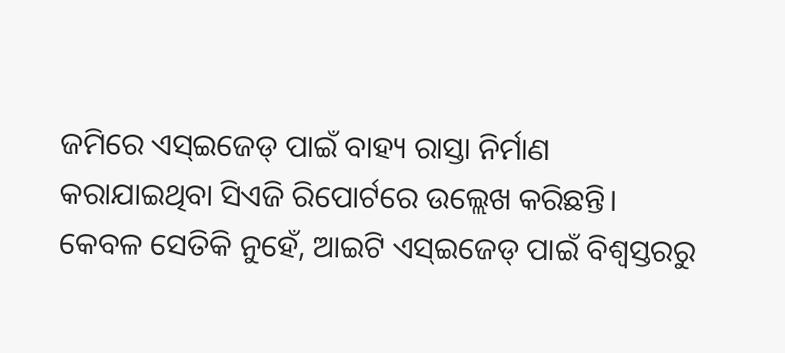ଜମିରେ ଏସ୍‌ଇଜେଡ୍‌ ପାଇଁ ବାହ୍ୟ ରାସ୍ତା ନିର୍ମାଣ କରାଯାଇଥିବା ସିଏଜି ରିପୋର୍ଟରେ ଉଲ୍ଲେଖ କରିଛନ୍ତି।
କେବଳ ସେତିକି ନୁହେଁ, ଆଇଟି ଏସ୍‌ଇଜେଡ୍‌ ପାଇଁ ବିଶ୍ୱସ୍ତରରୁ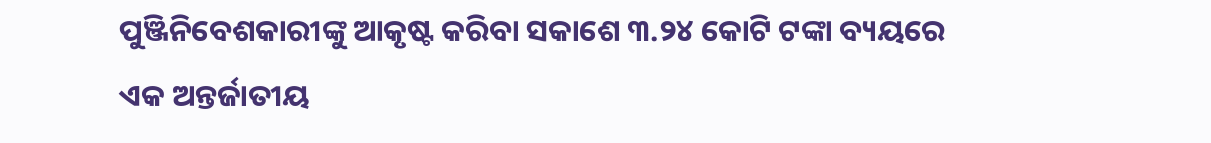ପୁଞ୍ଜିନିବେଶକାରୀଙ୍କୁ ଆକୃଷ୍ଟ କରିବା ସକାଶେ ୩.୨୪ କୋଟି ଟଙ୍କା ବ୍ୟୟରେ ଏକ ଅନ୍ତର୍ଜାତୀୟ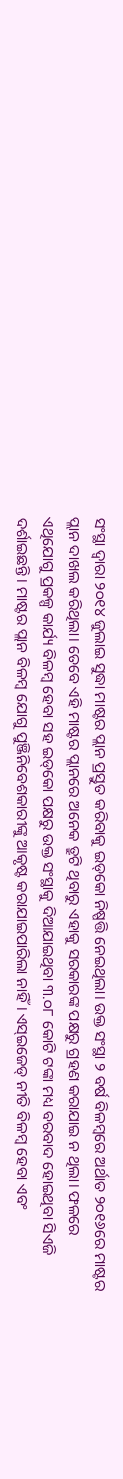ସଂସ୍ଥା ଦ୍ୱାରା ୨୦୧୪ ଜୁଲାଇ ସୁଦ୍ଧା ମାଷ୍ଟର ପ୍ଲାନ ପ୍ରସ୍ତୁତ କରିବାକୁ ଇଡ୍‌କୋ ନିଷ୍ପତ୍ତି ନେଇଥିଲା। ଉକ୍ତ ସଂସ୍ଥା ୨ ବର୍ଷ ବିଳମ୍ବରେ ଅର୍ଥାତ ୨୦୧୬ରେ ମାଷ୍ଟର ପ୍ଲାନ ଦାଖଲ କରିଥିଲା। ତେବେ ଏହି ମାଷ୍ଟର ପ୍ଲାନରେ ଅନେକ ତ୍ରୁଟି ଥିବାରୁ ଏହାକୁ ସରକାରଙ୍କ ପକ୍ଷରୁ ଗ୍ରହଣ କରାଯାଇ ନ ଥିଲା। ଫଳରେ ଏଥିଯୋଗୁ ପ୍ରକଳ୍ପ କାର୍ଯ୍ୟ ବିଳମ୍ବ ହେବା ସହ ଇଡ୍‌କୋ ପକ୍ଷରୁ ଉକ୍ତ ସଂସ୍ଥାକୁ ଦିଆଯାଇଥିବା ୩.୦୮ କୋଟି ଟଙ୍କା ମଧ୍ୟ ବରବାଦ ହୋଇଥିବା ସିଏଜି ଦର୍ଶାଇଛନ୍ତି। ମାଷ୍ଟର ପ୍ଲାନ ବିଳମ୍ବ ଯୋଗୁ ପୁଞ୍ଜିନିବେଶକାରୀଙ୍କୁ ଆକୃଷ୍ଟ କରାଯାଇପାରିଲା ନାହିଁ। ଏସ୍‌ଇଜେଡ୍‌ ନୀତି ବିଳମ୍ବ ହେବା ଏବଂ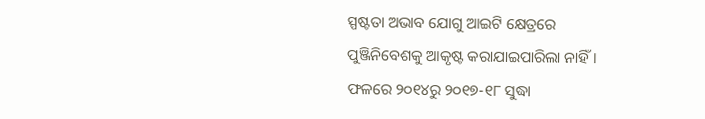ସ୍ପଷ୍ଟତା ଅଭାବ ଯୋଗୁ ଆଇଟି କ୍ଷେତ୍ରରେ ପୁଞ୍ଜିନିବେଶକୁ ଆକୃଷ୍ଟ କରାଯାଇପାରିଲା ନାହିଁ। ଫଳରେ ୨୦୧୪ରୁ ୨୦୧୭-୧୮ ସୁଦ୍ଧା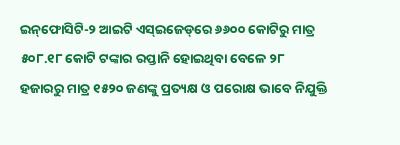ଇନ୍‌ଫୋସିଟି-୨ ଆଇଟି ଏସ୍‌ଇଜେଡ୍‌ରେ ୬୬୦୦ କୋଟିରୁ ମାତ୍ର ୫୦୮.୧୮ କୋଟି ଟଙ୍କାର ରପ୍ତାନି ହୋଇଥିବା ବେଳେ ୨୮ ହଜାରରୁ ମାତ୍ର ୧୫୨୦ ଜଣଙ୍କୁ ପ୍ରତ୍ୟକ୍ଷ ଓ ପରୋକ୍ଷ ଭାବେ ନିଯୁକ୍ତି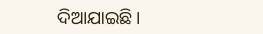ଦିଆଯାଇଛି।